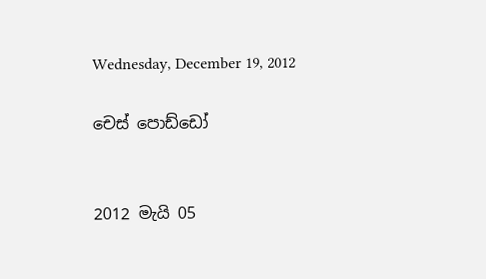Wednesday, December 19, 2012

චෙස් පොඩ්ඩෝ


2012 මැයි 05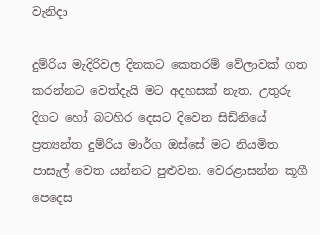වැනිදා

දුම්රිය මැදිරිවල දිනකට කෙතරම් වේලාවක් ගත කරන්නට වෙත්දැයි මට අදහසක් නැත. උතුරු දිගට හෝ බටහිර දෙසට දිවෙන සිඩ්නියේ ප්‍රත්‍යන්ත දුම්රිය මාර්ග ඔස්සේ මට නියමිත පාසැල් වෙත යන්නට පුළුවන. වෙරළාසන්න කූගී පෙදෙස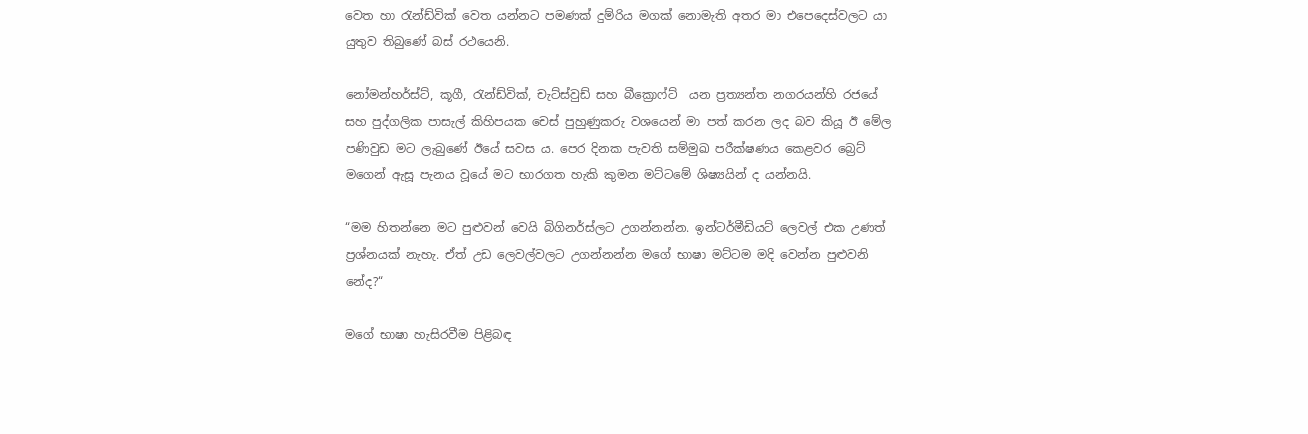වෙත හා රැන්ඩ්වික් වෙත යන්නට පමණක් දුම්රිය මගක් නොමැති අතර මා එපෙදෙස්වලට යා යුතුව තිබුණේ බස් රථයෙනි.

නෝමන්හර්ස්ට්, කූගී, රැන්ඩ්වික්, චැට්ස්වුඩ් සහ බීක්‍රොෆ්ට්  යන ප්‍රත්‍යන්ත නගරයන්හි රජයේ සහ පුද්ගලික පාසැල් කිහිපයක චෙස් පුහුණුකරු වශයෙන් මා පත් කරන ලද බව කියූ ඊ මේල පණිවුඩ මට ලැබුණේ ඊයේ සවස ය. පෙර දිනක පැවති සම්මුඛ පරීක්ෂණය කෙළවර බ්‍රෙට් මගෙන් ඇසූ පැනය වූයේ මට භාරගත හැකි කුමන මට්ටමේ ශිෂ්‍යයින් ද යන්නයි.

“මම හිතන්නෙ මට පුළුවන් වෙයි බිගිනර්ස්ලට උගන්නන්න. ඉන්ටර්මීඩියට් ලෙවල් එක උණත් ප්‍රශ්නයක් නැහැ. ඒත් උඩ ලෙවල්වලට උගන්නන්න මගේ භාෂා මට්ටම මදි වෙන්න පුළුවනි නේද?“

මගේ භාෂා හැසිරවීම පිළිබඳ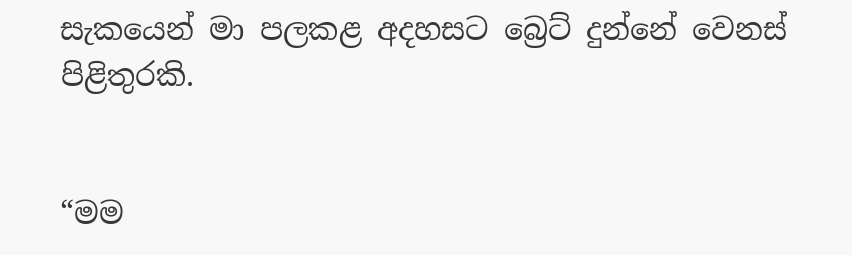සැකයෙන් මා පලකළ අදහසට බ්‍රෙට් දුන්නේ වෙනස් පිළිතුරකි.


“මම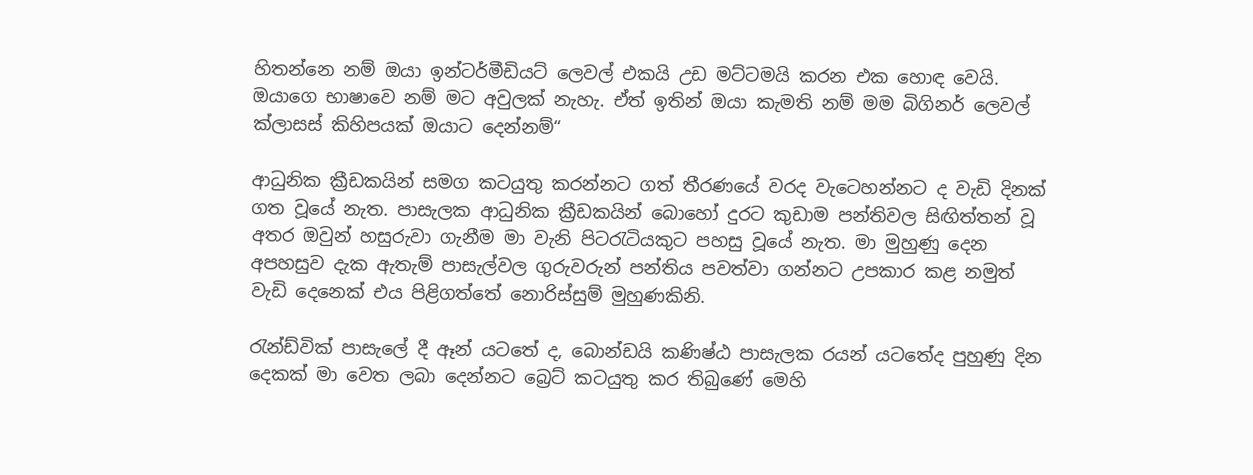හිතන්නෙ නම් ඔයා ඉන්ටර්මීඩියට් ලෙවල් එකයි උඩ මට්ටමයි කරන එක හොඳ වෙයි. ඔයාගෙ භාෂාවෙ නම් මට අවුලක් නැහැ. ඒත් ඉතින් ඔයා කැමති නම් මම බිගිනර් ලෙවල් ක්ලාසස් කිහිපයක් ඔයාට දෙන්නම්“

ආධුනික ක්‍රීඩකයින් සමග කටයුතු කරන්නට ගත් තීරණයේ වරද වැටෙහන්නට ද වැඩි දිනක් ගත වූයේ නැත. පාසැලක ආධුනික ක්‍රීඩකයින් බොහෝ දුරට කුඩාම පන්තිවල සිඟිත්තන් වූ අතර ඔවුන් හසුරුවා ගැනීම මා වැනි පිටරැටියකුට පහසු වූයේ නැත. මා මුහුණු දෙන අපහසුව දැක ඇතැම් පාසැල්වල ගුරුවරුන් පන්තිය පවත්වා ගන්නට උපකාර කළ නමුත් වැඩි දෙනෙක් එය පිළිගත්තේ නොරිස්සුම් මුහුණකිනි.

රැන්ඩ්වික් පාසැලේ දී ඈන් යටතේ ද, බොන්ඩයි කණිෂ්ඨ පාසැලක රයන් යටතේද පුහුණු දින දෙකක් මා වෙත ලබා දෙන්නට බ්‍රෙට් කටයුතු කර තිබුණේ මෙහි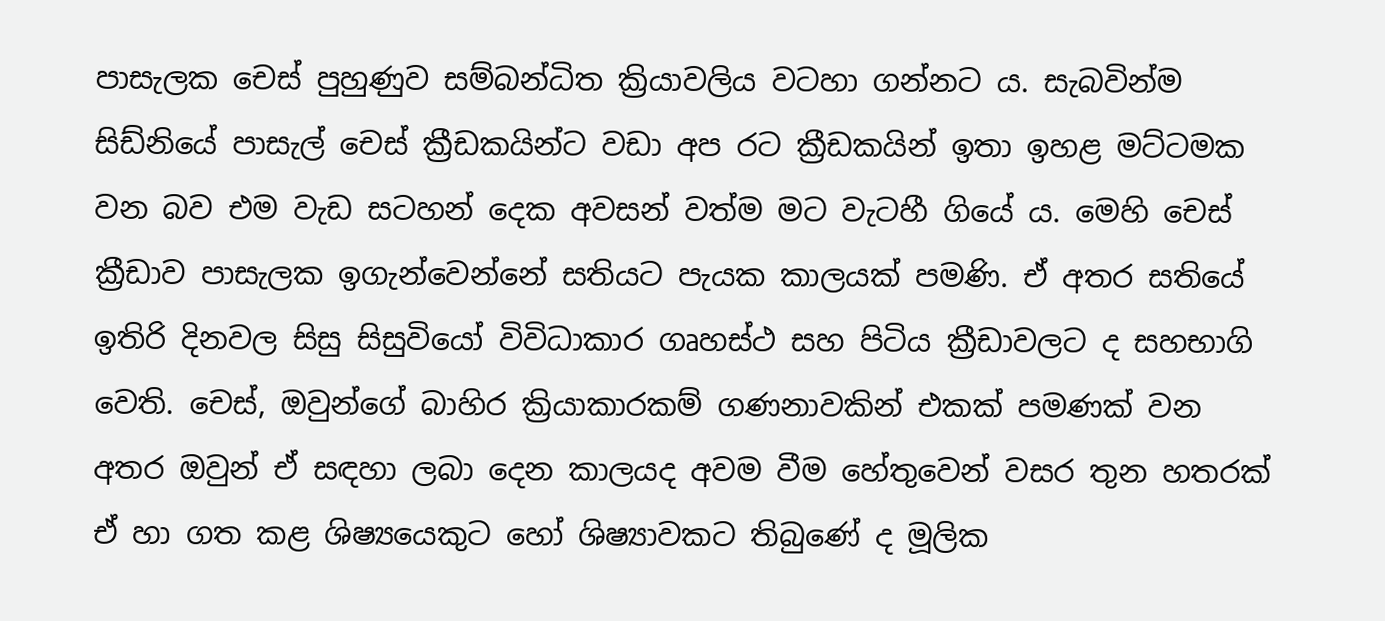පාසැලක චෙස් පුහුණුව සම්බන්ධිත ක්‍රියාවලිය වටහා ගන්නට ය. සැබවින්ම සිඩ්නියේ පාසැල් චෙස් ක්‍රීඩකයින්ට වඩා අප රට ක්‍රීඩකයින් ඉතා ඉහළ මට්ටමක වන බව එම වැඩ සටහන් දෙක අවසන් වත්ම මට වැටහී ගියේ ය. මෙහි චෙස් ක්‍රීඩාව පාසැලක ඉගැන්වෙන්නේ සතියට පැයක කාලයක් පමණි. ඒ අතර සතියේ ඉතිරි දිනවල සිසු සිසුවියෝ විවිධාකාර ගෘහස්ථ සහ පිටිය ක්‍රීඩාවලට ද සහභාගි වෙති. චෙස්, ඔවුන්ගේ බාහිර ක්‍රියාකාරකම් ගණනාවකින් එකක් පමණක් වන අතර ඔවුන් ඒ සඳහා ලබා දෙන කාලයද අවම වීම හේතුවෙන් වසර තුන හතරක් ඒ හා ගත කළ ශිෂ්‍යයෙකුට හෝ ශිෂ්‍යාවකට තිබුණේ ද මූලික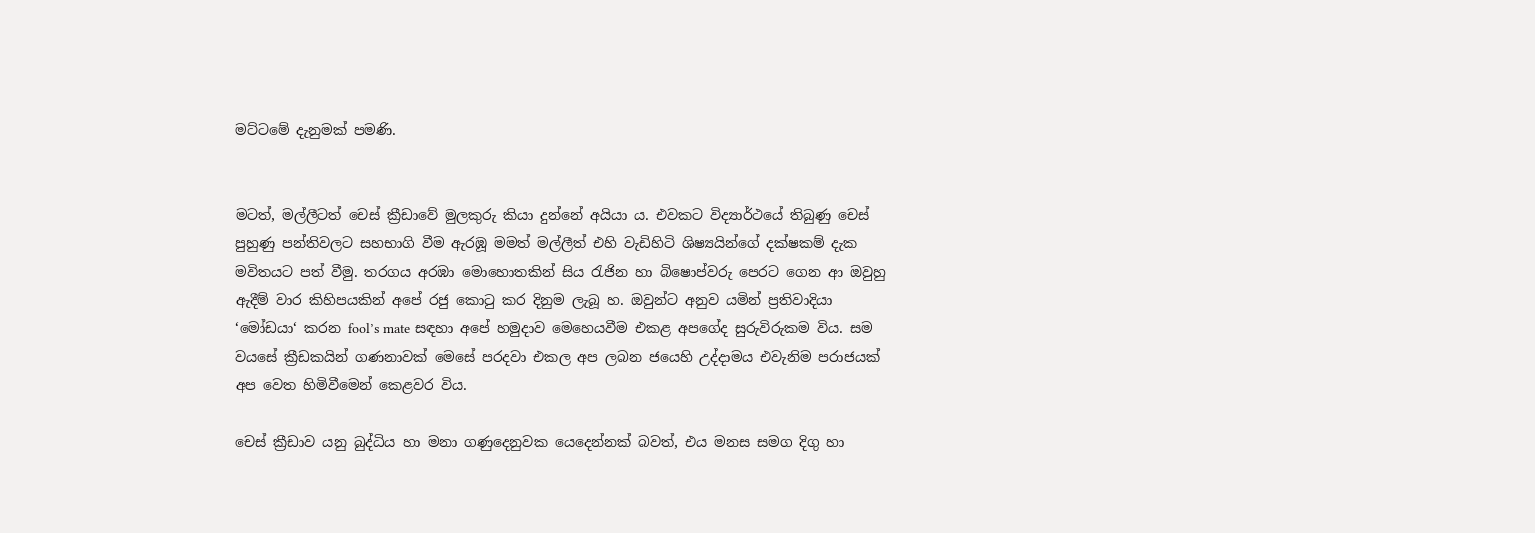මට්ටමේ දැනුමක් පමණි.


මටත්, මල්ලීටත් චෙස් ක්‍රීඩාවේ මුලකුරු කියා දුන්නේ අයියා ය. එවකට විද්‍යාර්ථයේ තිබුණු චෙස් පුහුණු පන්තිවලට සහභාගි වීම ඇරඹූ මමත් මල්ලීත් එහි වැඩිහිටි ශිෂ්‍යයින්ගේ දක්ෂකම් දැක මවිතයට පත් වීමු. තරගය අරඹා මොහොතකින් සිය රැජින හා බිෂොප්වරු පෙරට ගෙන ආ ඔවුහු ඇදීම් වාර කිහිපයකින් අපේ රජු කොටු කර දිනුම ලැබූ හ. ඔවුන්ට අනුව යමින් ප්‍රතිවාදියා ‘මෝඩයා‘ කරන fool’s mate සඳහා අපේ හමුදාව මෙහෙයවීම එකළ අපගේද සුරුවිරුකම විය. සම වයසේ ක්‍රීඩකයින් ගණනාවක් මෙසේ පරදවා එකල අප ලබන ජයෙහි උද්දාමය එවැනිම පරාජයක් අප වෙත හිමිවීමෙන් කෙළවර විය.

චෙස් ක්‍රීඩාව යනු බුද්ධිය හා මනා ගණුදෙනුවක යෙදෙන්නක් බවත්, එය මනස සමග දිගු හා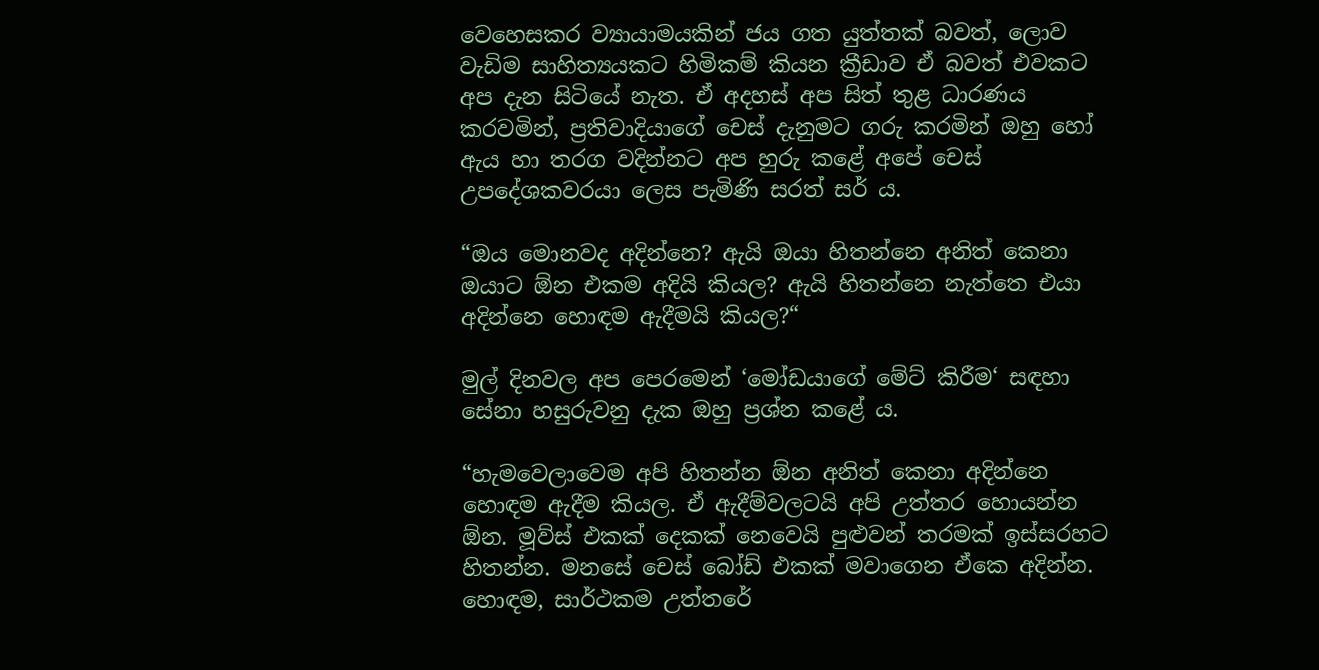වෙහෙසකර ව්‍යායාමයකින් ජය ගත යුත්තක් බවත්, ලොව වැඩිම සාහිත්‍යයකට හිමිකම් කියන ක්‍රීඩාව ඒ බවත් එවකට අප දැන සිටියේ නැත. ඒ අදහස් අප සිත් තුළ ධාරණය කරවමින්, ප්‍රතිවාදියාගේ චෙස් දැනුමට ගරු කරමින් ඔහු හෝ ඇය හා තරග වදින්නට අප හුරු කළේ අපේ චෙස් උපදේශකවරයා ලෙස පැමිණි සරත් සර් ය.

“ඔය මොනවද අදින්නෙ? ඇයි ඔයා හිතන්නෙ අනිත් කෙනා ඔයාට ඕන එකම අදියි කියල? ඇයි හිතන්නෙ නැත්තෙ එයා අදින්නෙ හොඳම ඇදීමයි කියල?“

මුල් දිනවල අප පෙරමෙන් ‘මෝඩයාගේ මේට් කිරීම‘ සඳහා සේනා හසුරුවනු දැක ඔහු ප්‍රශ්න කළේ ය.

“හැමවෙලාවෙම අපි හිතන්න ඕන අනිත් කෙනා අදින්නෙ හොඳම ඇදීම කියල. ඒ ඇදීම්වලටයි අපි උත්තර හොයන්න ඕන. මූව්ස් එකක් දෙකක් නෙවෙයි පුළුවන් තරමක් ඉස්සරහට හිතන්න. මනසේ චෙස් බෝඩ් එකක් මවාගෙන ඒකෙ අදින්න. හොඳම, සාර්ථකම උත්තරේ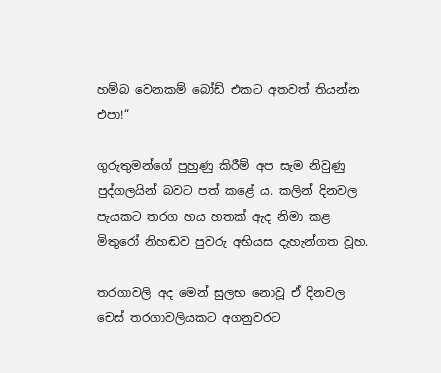හම්බ වෙනකම් බෝඩ් එකට අතවත් තියන්න එපා!“

ගුරුතුමන්ගේ පුහුණු කිරීම් අප සැම නිවුණු පුද්ගලයින් බවට පත් කළේ ය. කලින් දිනවල පැයකට තරග හය හතක් ඇද නිමා කළ මිතුරෝ නිහඬව පුවරු අභියස දැහැන්ගත වූහ.

තරගාවලි අද මෙන් සුලභ නොවූ ඒ දිනවල චෙස් තරගාවලියකට අගනුවරට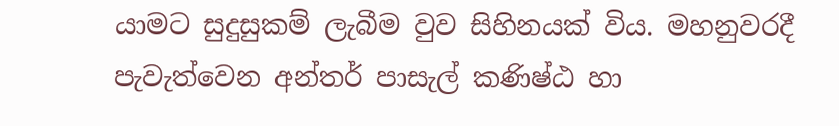යාමට සුදුසුකම් ලැබීම වුව සිහිනයක් විය. මහනුවරදී පැවැත්වෙන අන්තර් පාසැල් කණිෂ්ඨ හා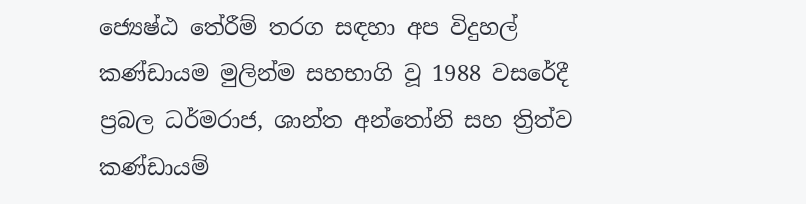ජ්‍යෙෂ්ඨ තේරීම් තරග සඳහා අප විදුහල් කණ්ඩායම මුලින්ම සහභාගි වූ 1988 වසරේදී ප්‍රබල ධර්මරාජ, ශාන්ත අන්තෝනි සහ ත්‍රිත්ව කණ්ඩායම්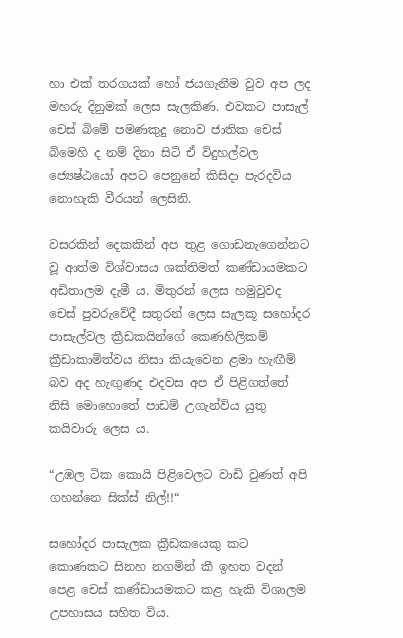හා එක් තරගයක් හෝ ජයගැනීම වුව අප ලද මහරු දිනුමක් ලෙස සැලකිණ. එවකට පාසැල් චෙස් බිමේ පමණකුදු නොව ජාතික චෙස් බිමෙහි ද නම් දිනා සිටි ඒ විදුහල්වල ජ්‍යෙෂ්ඨයෝ අපට පෙනුනේ කිසිදා පැරදවිය නොහැකි වීරයන් ලෙසිනි.

වසරකින් දෙකකින් අප තුළ ගොඩනැගෙන්නට වූ ආත්ම විශ්වාසය ශක්තිමත් කණ්ඩායමකට අඩිතාලම දැමී ය. මිතුරන් ලෙස හමුවුවද චෙස් පුවරුවේදී සතුරන් ලෙස සැලකූ සහෝදර පාසැල්වල ක්‍රීඩකයින්ගේ කෙණහිලිකම් ක්‍රීඩාකාමිත්වය නිසා කියැවෙන ළමා හැඟීම් බව අද හැඟුණද එදවස අප ඒ පිළිගත්තේ නිසි මොහොතේ පාඩම් උගැන්විය යුතු කයිවාරු ලෙස ය.

“උඹල ටික කොයි පිළිවෙලට වාඩි වුණත් අපි ගහන්නෙ සික්ස් නිල්!!“

සහෝදර පාසැලක ක්‍රීඩකයෙකු කට කොණකට සිනහ නගමින් කී ඉහත වදන් පෙළ චෙස් කණ්ඩායමකට කළ හැකි විශාලම උපහාසය සහිත විය.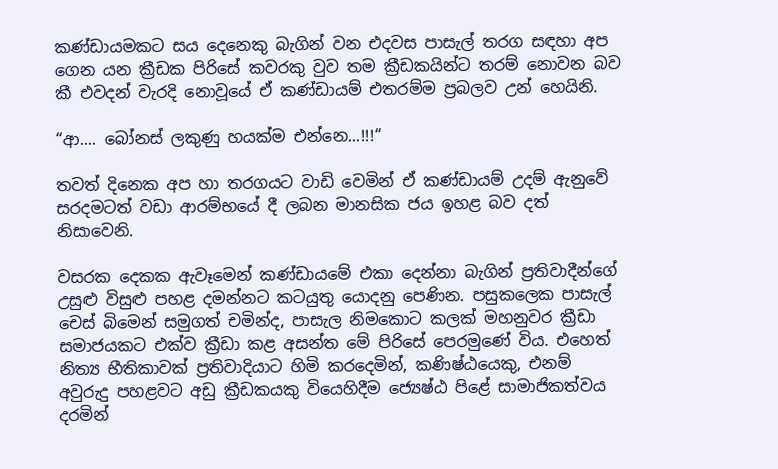කණ්ඩායමකට සය දෙනෙකු බැගින් වන එදවස පාසැල් තරග සඳහා අප ගෙන යන ක්‍රීඩක පිරිසේ කවරකු වුව තම ක්‍රීඩකයින්ට තරම් නොවන බව කී එවදන් වැරදි නොවූයේ ඒ කණ්ඩායම් එතරම්ම ප්‍රබලව උන් හෙයිනි.

“ආ.... බෝනස් ලකුණු හයක්ම එන්නෙ...!!!“

තවත් දිනෙක අප හා තරගයට වාඩි වෙමින් ඒ කණ්ඩායම් උදම් ඇනුවේ සරදමටත් වඩා ආරම්භයේ දී ලබන මානසික ජය ඉහළ බව දත් නිසාවෙනි.

වසරක දෙකක ඇවෑමෙන් කණ්ඩායමේ එකා දෙන්නා බැගින් ප්‍රතිවාදීන්ගේ උසුළු විසුළු පහළ දමන්නට කටයුතු යොදනු පෙණින. පසුකලෙක පාසැල් චෙස් බිමෙන් සමුගත් චමින්ද, පාසැල නිමකොට කලක් මහනුවර ක්‍රීඩා සමාජයකට එක්ව ක්‍රීඩා කළ අසන්ත මේ පිරිසේ පෙරමුණේ විය. එහෙත් නිත්‍ය භීතිකාවක් ප්‍රතිවාදියාට හිමි කරදෙමින්, කණිෂ්ඨයෙකු, එනම් අවුරුදු පහළවට අඩු ක්‍රීඩකයකු වියෙහිදීම ජ්‍යෙෂ්ඨ පිළේ සාමාජිකත්වය දරමින්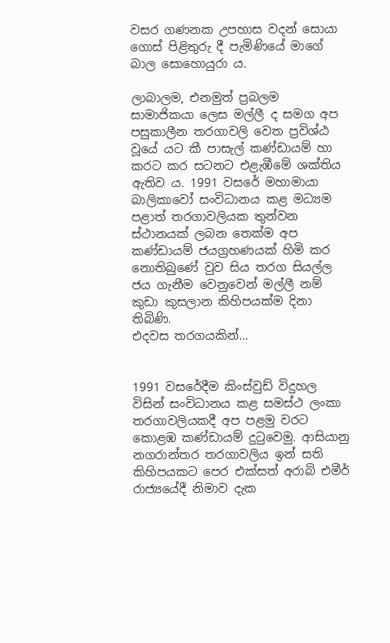වසර ගණනක උපහාස වදන් සොයා ගොස් පිළිතුරු දී පැමිණියේ මාගේ බාල සොහොයුරා ය.

ලාබාලම, එනමුත් ප්‍රබලම සාමාජිකයා ලෙස මල්ලී ද සමග අප පසුකාලීන තරගාවලි වෙත ප්‍රවිශ්ඨ වූයේ යට කී පාසැල් කණ්ඩායම් හා කරට කර සටනට එළැඹීමේ ශක්තිය ඇතිව ය. 1991 වසරේ මහාමායා බාලිකාවෝ සංවිධානය කළ මධ්‍යම පළාත් තරගාවලියක තුන්වන ස්ථානයක් ලබන තෙක්ම අප කණ්ඩායම් ජයග්‍රහණයක් හිමි කර නොතිබුණේ වුව සිය තරග සියල්ල ජය ගැනීම වෙනුවෙන් මල්ලී නම් කුඩා කුසලාන කිහිපයක්ම දිනා තිබිණි.
එදවස තරගයකින්...


1991 වසරේදීම කිංස්වුඩ් විදුහල විසින් සංවිධානය කළ සමස්ථ ලංකා තරගාවලියකදී අප පළමු වරට කොළඹ කණ්ඩායම් දුටුවෙමු. ආසියානු නගරාන්තර තරගාවලිය ඉන් සති කිහිපයකට පෙර එක්සත් අරාබි එමීර් රාජ්‍යයේදී නිමාව දැක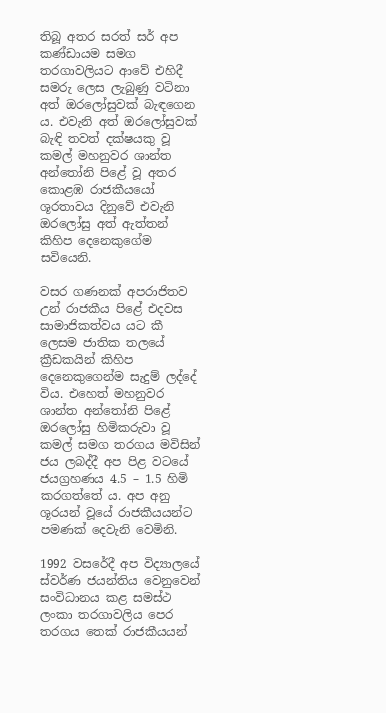තිබූ අතර සරත් සර් අප කණ්ඩායම සමග තරගාවලියට ආවේ එහිදී සමරු ලෙස ලැබුණු වටිනා අත් ඔරලෝසුවක් බැඳගෙන ය. එවැනි අත් ඔරලෝසුවක් බැඳි තවත් දක්ෂයකු වූ කමල් මහනුවර ශාන්ත අන්තෝනි පිළේ වූ අතර කොළඹ රාජකීයයෝ ශූරතාවය දිනුවේ එවැනි ඔරලෝසු අත් ඇත්තන් කිහිප දෙනෙකුගේම සවියෙනි.

වසර ගණනක් අපරාජිතව උන් රාජකීය පිළේ එදවස සාමාජිකත්වය යට කී ලෙසම ජාතික තලයේ ක්‍රීඩකයින් කිහිප දෙනෙකුගෙන්ම සැදුම් ලද්දේ විය. එහෙත් මහනුවර ශාන්ත අන්තෝනි පිළේ ඔරලෝසු හිමිකරුවා වූ කමල් සමග තරගය මවිසින් ජය ලබද්දී අප පිළ වටයේ ජයග්‍රහණය 4.5 – 1.5 හිමි කරගත්තේ ය. අප අනු ශූරයන් වූයේ රාජකීයයන්ට පමණක් දෙවැනි වෙමිනි.

1992 වසරේදී අප විද්‍යාලයේ ස්වර්ණ ජයන්තිය වෙනුවෙන් සංවිධානය කළ සමස්ථ ලංකා තරගාවලිය පෙර තරගය තෙක් රාජකීයයන්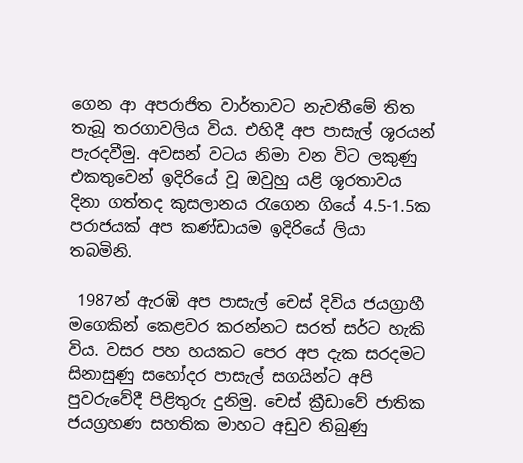ගෙන ආ අපරාජිත වාර්තාවට නැවතීමේ තිත තැබූ තරගාවලිය විය. එහිදී අප පාසැල් ශූරයන් පැරදවීමු. අවසන් වටය නිමා වන විට ලකුණු එකතුවෙන් ඉදිරියේ වූ ඔවුහු යළි ශූරතාවය දිනා ගත්තද කුසලානය රැගෙන ගියේ 4.5-1.5ක පරාජයක් අප කණ්ඩායම ඉදිරියේ ලියා තබමිනි.

 1987න් ඇරඹි අප පාසැල් චෙස් දිවිය ජයග්‍රාහී මගෙකින් කෙළවර කරන්නට සරත් සර්ට හැකි විය. වසර පහ හයකට පෙර අප දැක සරදමට සිනාසුණු සහෝදර පාසැල් සගයින්ට අපි පුවරුවේදී පිළිතුරු දුනිමු. චෙස් ක්‍රීඩාවේ ජාතික ජයග්‍රහණ සහතික මාහට අඩුව තිබුණු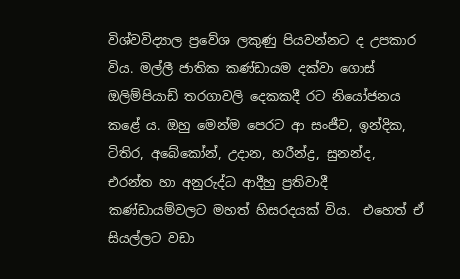විශ්වවිද්‍යාල ප්‍රවේශ ලකුණු පියවන්නට ද උපකාර විය. මල්ලී ජාතික කණ්ඩායම දක්වා ගොස්  ඔලිම්පියාඩ් තරගාවලි දෙකකදී රට නියෝජනය කළේ ය. ඔහු මෙන්ම පෙරට ආ සංජීව, ඉන්දික, ටිතිර, අබේකෝන්, උදාන, හරීන්ද්‍ර, සුනන්ද, එරන්ත හා අනුරුද්ධ ආදීහු ප්‍රතිවාදී කණ්ඩායම්වලට මහත් හිසරදයක් විය.  එහෙත් ඒ සියල්ලට වඩා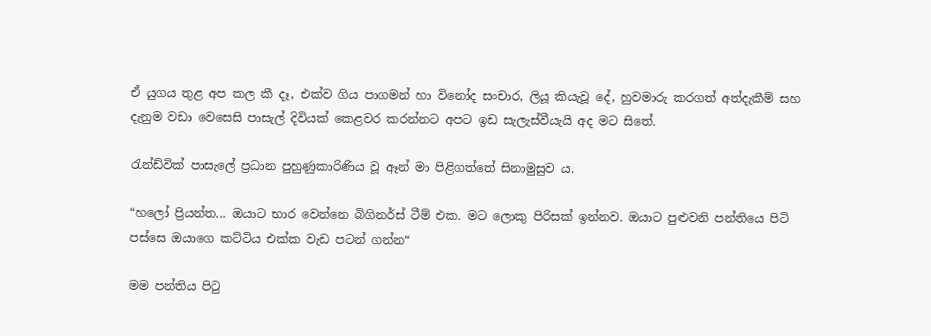ඒ යුගය තුළ අප කල කී දෑ, එක්ව ගිය පාගමන් හා විනෝද සංචාර, ලියූ කියැවූ දේ, හුවමාරු කරගත් අත්දැකීම් සහ දැනුම වඩා වෙසෙසි පාසැල් දිවියක් කෙළවර කරන්නට අපට ඉඩ සැලැස්වීයැයි අද මට සිතේ.

රැන්ඩ්වික් පාසැලේ ප්‍රධාන පුහුණුකාරිණිය වූ ඈන් මා පිළිගත්තේ සිනාමුසුව ය.

“හලෝ ප්‍රියන්ත... ඔයාට භාර වෙන්නෙ බිගිනර්ස් ටීම් එක. මට ලොකු පිරිසක් ඉන්නව. ඔයාට පුළුවනි පන්තියෙ පිටි පස්සෙ ඔයාගෙ කට්ටිය එක්ක වැඩ පටන් ගන්න“

මම පන්තිය පිටු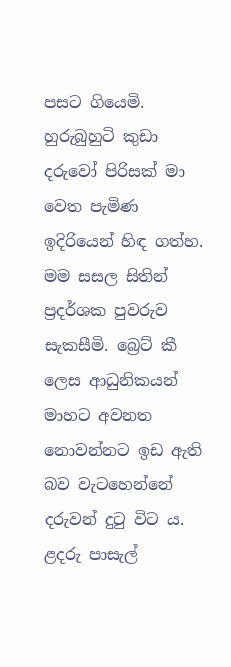පසට ගියෙමි. හුරුබුහුටි කුඩා දරුවෝ පිරිසක් මා වෙත පැමිණ ඉදිරියෙන් හිඳ ගත්හ. මම සසල සිතින් ප්‍රදර්ශක පුවරුව සැකසීමි. බ්‍රෙට් කී ලෙස ආධුනිකයන් මාහට අවනත නොවන්නට ඉඩ ඇති බව වැටහෙන්නේ දරුවන් දුටු විට ය. ළදරු පාසැල්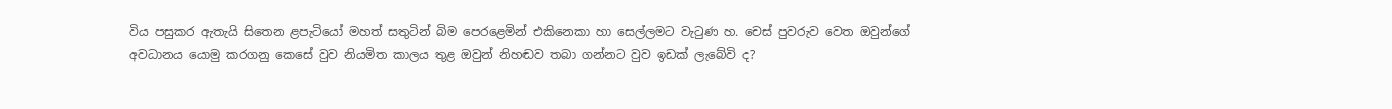විය පසුකර ඇතැයි සිතෙන ළපැටියෝ මහත් සතුටින් බිම පෙරළෙමින් එකිනෙකා හා සෙල්ලමට වැටුණ හ. චෙස් පුවරුව වෙත ඔවුන්ගේ අවධානය යොමු කරගනු කෙසේ වුව නියමිත කාලය තුළ ඔවුන් නිහඬව තබා ගන්නට වුව ඉඩක් ලැබේවි ද?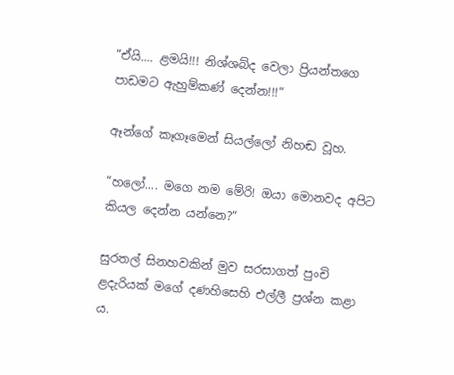“ඒයි.... ළමයි!!! නිශ්ශබ්ද වෙලා ප්‍රියන්තගෙ පාඩමට ඇහුම්කණ් දෙන්න!!!“

ඈන්ගේ කෑගෑමෙන් සියල්ලෝ නිහඬ වූහ.

“හලෝ.... මගෙ නම මේරි! ඔයා මොනවද අපිට කියල දෙන්න යන්නෙ?“

සුරතල් සිනහවකින් මුව සරසාගත් පුංචි ළදැරියක් මගේ දණහිසෙහි එල්ලී ප්‍රශ්න කළා ය.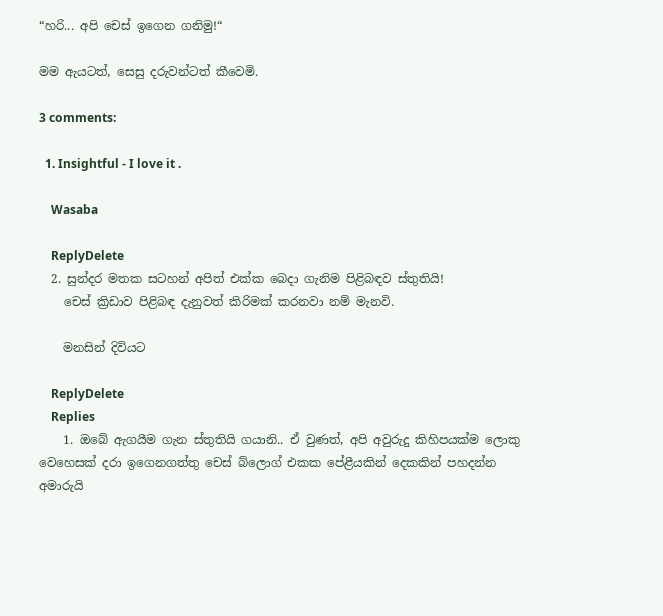“හරි... අපි චෙස් ඉගෙන ගනිමු!“

මම ඇයටත්, සෙසු දරුවන්ටත් කීවෙමි.

3 comments:

  1. Insightful - I love it .

    Wasaba

    ReplyDelete
  2. සුන්දර මතක සටහන් අපිත් එක්ක බෙදා ගැනිම පිළිබඳව ස්තුතියි!
    චෙස් ක්‍රිඩාව පිළිබඳ දැනුවත් කිරිමක් කරනවා නම් මැනවි.

    මනසින් දිවියට

    ReplyDelete
    Replies
    1. ඔබේ ඇගයීම ගැන ස්තුතියි ගයානි.. ඒ වුණත්, අපි අවුරුදු කිහිපයක්ම ලොකු වෙහෙසක් දරා ඉගෙනගත්තු චෙස් බ්ලොග් එකක පේළීයකින් දෙකකින් පහදන්න අමාරුයි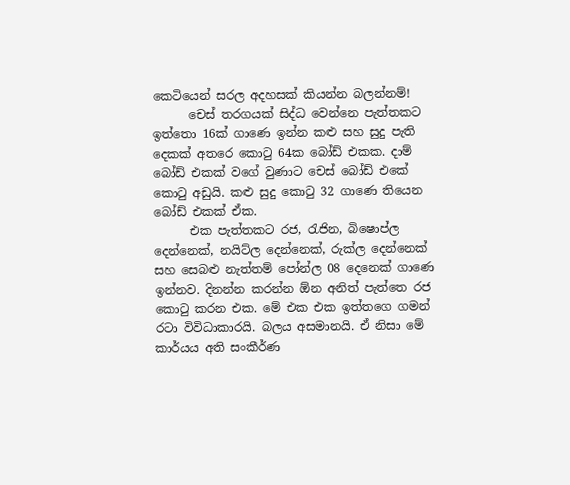කෙටියෙන් සරල අදහසක් කියන්න බලන්නම්!
      චෙස් තරගයක් සිද්ධ වෙන්නෙ පැත්තකට ඉත්තො 16ක් ගාණෙ ඉන්න කළු සහ සුදු පැති දෙකක් අතරෙ කොටු 64ක බෝඩ් එකක. දාම් බෝඩ් එකක් වගේ වුණාට චෙස් බෝඩ් එකේ කොටු අඩුයි. කළු සුදු කොටු 32 ගාණෙ තියෙන බෝඩ් එකක් ඒක.
      එක පැත්තකට රජ, රැජින, බිෂොප්ල දෙන්නෙක්, නයිට්ල දෙන්නෙක්, රුක්ල දෙන්නෙක් සහ සෙබළු නැත්තම් පෝන්ල 08 දෙනෙක් ගාණෙ ඉන්නව. දිනන්න කරන්න ඕන අනිත් පැත්තෙ රජ කොටු කරන එක. මේ එක එක ඉත්තගෙ ගමන් රටා විවිධාකාරයි. බලය අසමානයි. ඒ නිසා මේ කාර්යය අති සංකීර්ණ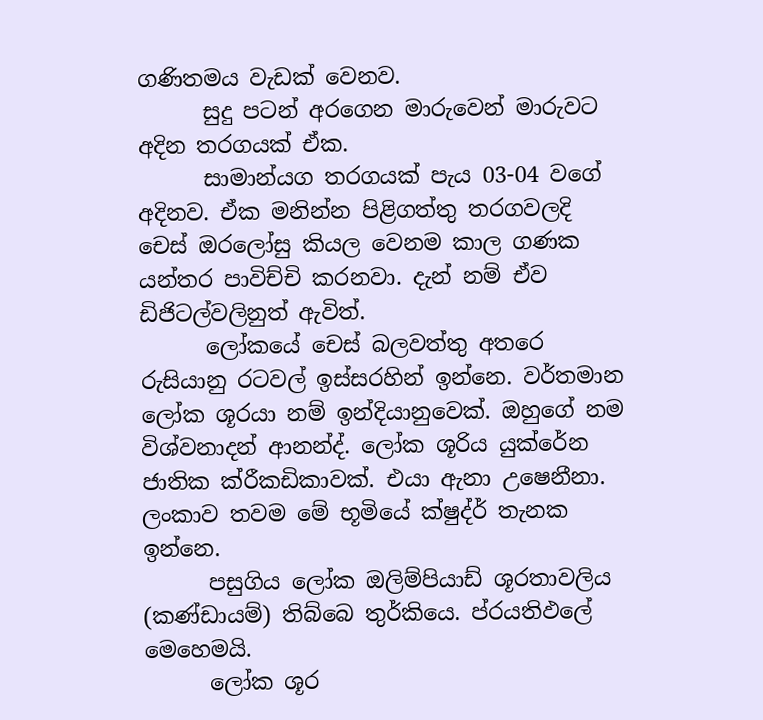ගණිතමය වැඩක් වෙනව.
      සුදු පටන් අරගෙන මාරුවෙන් මාරුවට අදින තරගයක් ඒක.
      සාමාන්යග තරගයක් පැය 03-04 වගේ අදිනව. ඒක මනින්න පිළිගත්තු තරගවලදි චෙස් ඔරලෝසු කියල වෙනම කාල ගණක යන්තර පාවිච්චි කරනවා. දැන් නම් ඒව ඩිජිටල්වලිනුත් ඇවිත්.
      ලෝකයේ චෙස් බලවත්තු අතරෙ රුසියානු රටවල් ඉස්සරහින් ඉන්නෙ. වර්තමාන ලෝක ශූරයා නම් ඉන්දියානුවෙක්. ඔහුගේ නම විශ්වනාදන් ආනන්ද්. ලෝක ශූරිය යුක්රේන ජාතික ක්රීකඩිකාවක්. එයා ඇනා උෂෙනීනා. ලංකාව තවම මේ භූමියේ ක්ෂුද්ර් තැනක ඉන්නෙ.
      පසුගිය ලෝක ඔලිම්පියාඩ් ශූරතාවලිය (කණ්ඩායම්) තිබ්බෙ තුර්කියෙ. ප්රයතිඵලේ මෙහෙමයි.
      ලෝක ශූර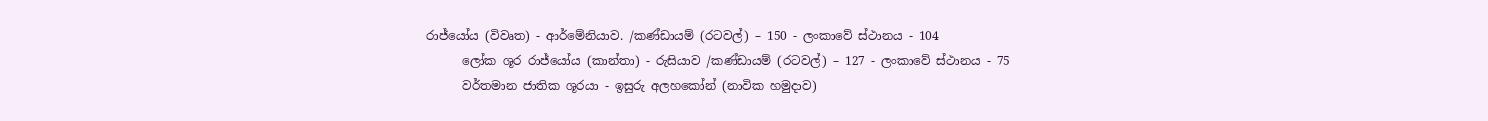රාජ්යෝය (විවෘත) - ආර්මේනියාව. /කණ්ඩායම් (රටවල්) – 150 - ලංකාවේ ස්ථානය - 104
      ලෝක ශූර රාජ්යෝය (කාන්තා) - රුසියාව /කණ්ඩායම් (රටවල්) – 127 - ලංකාවේ ස්ථානය - 75
      වර්තමාන ජාතික ශූරයා - ඉසුරු අලහකෝන් (නාවික හමුදාව)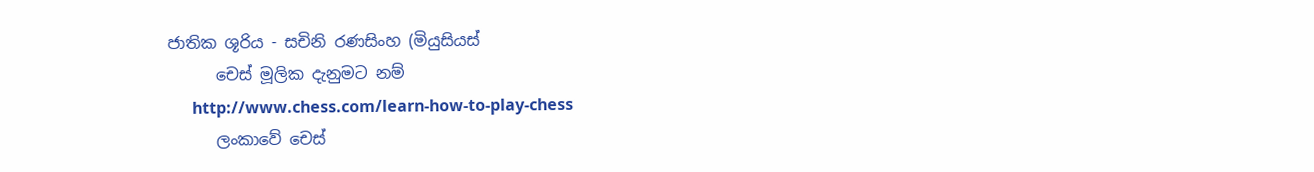ජාතික ශූරිය - සචිනි රණසිංහ (මියුසියස්
      චෙස් මූලික දැනුමට නම්
      http://www.chess.com/learn-how-to-play-chess
      ලංකාවේ චෙස්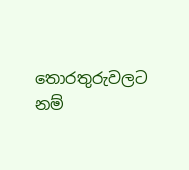තොරතුරුවලට නම්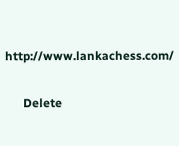http://www.lankachess.com/

      Delete